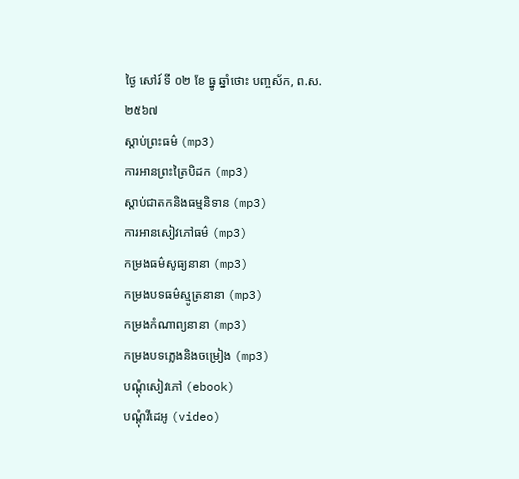ថ្ងៃ សៅរ៍ ទី ០២ ខែ ធ្នូ ឆ្នាំថោះ បញ្ចស័ក, ព.ស.២៥៦៧
ស្តាប់ព្រះធម៌ (mp3)
ការអានព្រះត្រៃបិដក (mp3)
ស្តាប់ជាតកនិងធម្មនិទាន (mp3)
ការអានសៀវភៅធម៌ (mp3)
កម្រងធម៌សូធ្យនានា (mp3)
កម្រងបទធម៌ស្មូត្រនានា (mp3)
កម្រងកំណាព្យនានា (mp3)
កម្រងបទភ្លេងនិងចម្រៀង (mp3)
បណ្តុំសៀវភៅ (ebook)
បណ្តុំវីដេអូ (video)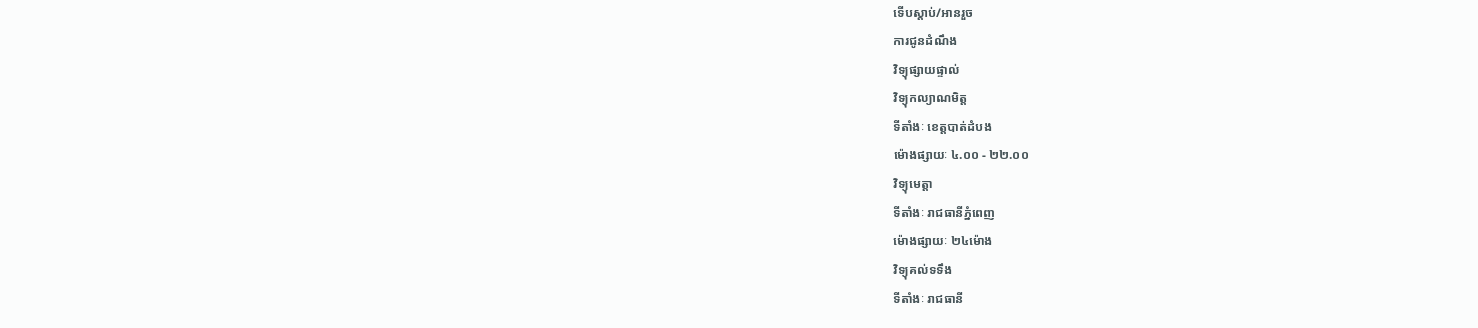ទើបស្តាប់/អានរួច
ការជូនដំណឹង
វិទ្យុផ្សាយផ្ទាល់
វិទ្យុកល្យាណមិត្ត
ទីតាំងៈ ខេត្តបាត់ដំបង
ម៉ោងផ្សាយៈ ៤.០០ - ២២.០០
វិទ្យុមេត្តា
ទីតាំងៈ រាជធានីភ្នំពេញ
ម៉ោងផ្សាយៈ ២៤ម៉ោង
វិទ្យុគល់ទទឹង
ទីតាំងៈ រាជធានី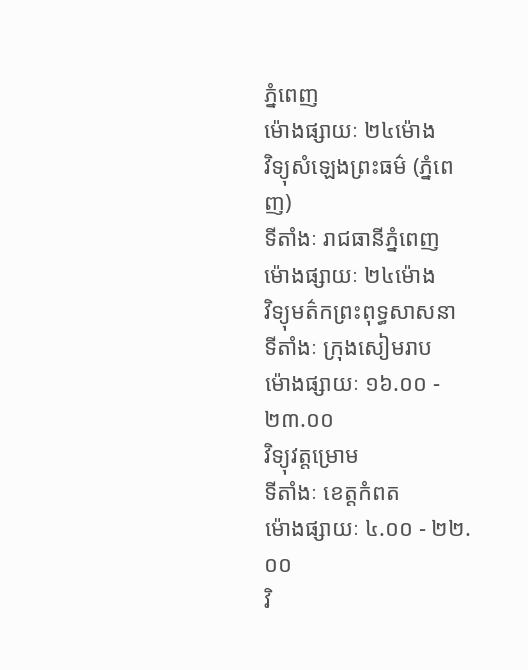ភ្នំពេញ
ម៉ោងផ្សាយៈ ២៤ម៉ោង
វិទ្យុសំឡេងព្រះធម៌ (ភ្នំពេញ)
ទីតាំងៈ រាជធានីភ្នំពេញ
ម៉ោងផ្សាយៈ ២៤ម៉ោង
វិទ្យុមត៌កព្រះពុទ្ធសាសនា
ទីតាំងៈ ក្រុងសៀមរាប
ម៉ោងផ្សាយៈ ១៦.០០ - ២៣.០០
វិទ្យុវត្តម្រោម
ទីតាំងៈ ខេត្តកំពត
ម៉ោងផ្សាយៈ ៤.០០ - ២២.០០
វិ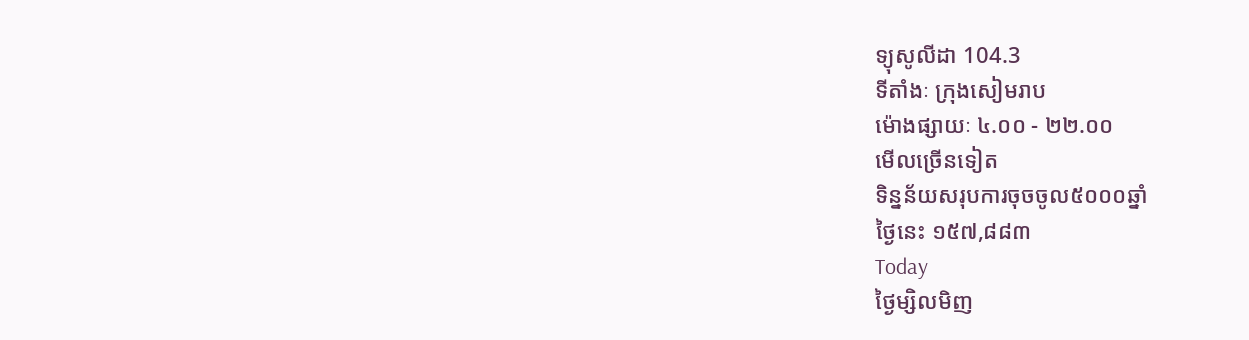ទ្យុសូលីដា 104.3
ទីតាំងៈ ក្រុងសៀមរាប
ម៉ោងផ្សាយៈ ៤.០០ - ២២.០០
មើលច្រើនទៀត
ទិន្នន័យសរុបការចុចចូល៥០០០ឆ្នាំ
ថ្ងៃនេះ ១៥៧,៨៨៣
Today
ថ្ងៃម្សិលមិញ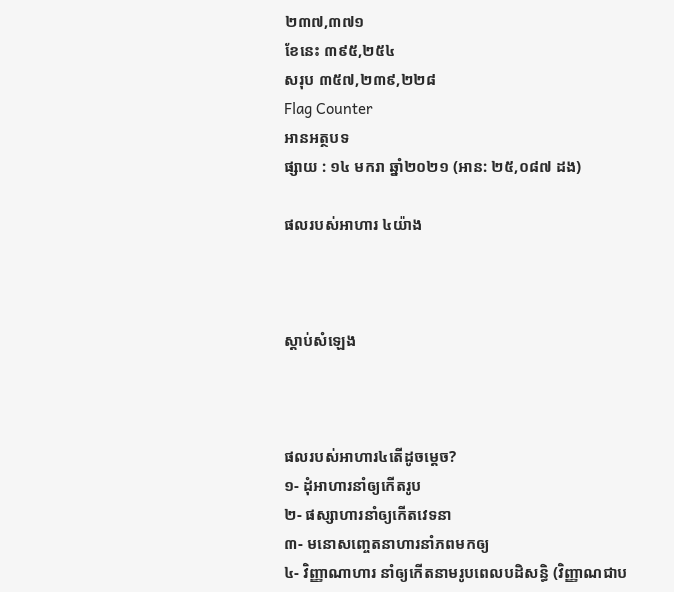២៣៧,៣៧១
ខែនេះ ៣៩៥,២៥៤
សរុប ៣៥៧,២៣៩,២២៨
Flag Counter
អានអត្ថបទ
ផ្សាយ : ១៤ មករា ឆ្នាំ២០២១ (អាន: ២៥,០៨៧ ដង)

ផលរបស់អាហារ ៤យ៉ាង



ស្តាប់សំឡេង



ផលរបស់អាហារ៤តើដូចម្តេច?
១- ដុំអាហារនាំឲ្យកើតរូប
២- ផស្សាហារនាំឲ្យកើតវេទនា
៣- មនោសញ្ចេតនាហារនាំភពមកឲ្យ
៤- វិញ្ញាណាហារ នាំឲ្យកើតនាមរូបពេលបដិសន្ធិ (វិញ្ញាណជាប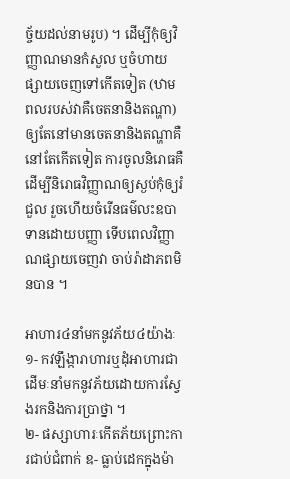ច្ច័យដល់នាមរូប) ។ ដើម្បីកុំឲ្យវិញ្ញាណមានកំសួល ឬចំហាយផ្សាយចេញទៅកើតទៀត (ឋាមពលរបស់វាគឺចេតនានិងតណ្ហា) ឲ្យតែនៅមានចេតនានិងតណ្ហាគឺនៅតែកើតទៀត ការចូលនិរោធគឺដើម្បីនិរោធវិញ្ញាណឲ្យស្ងប់កុំឲ្យរំជួល រួចហើយចំរើនធម៌លះឧបាទានដោយបញ្ញា ទើបពេលវិញ្ញាណផ្សាយចេញវា ចាប់រ៉ាដាភពមិនបាន ។

អាហារ៤នាំមកនូវភ័យ៤យ៉ាងៈ
១- កវឡឹង្ការាហារឬដុំអាហារជាដើមៈនាំមកនូវភ័យដោយការស្វែងរកនិងការប្រាថ្នា ។
២- ផស្សាហារៈកើតភ័យព្រោះការជាប់ជំពាក់ ឧ- ធ្លាប់ដេកក្នុងម៉ា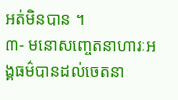អត់មិនបាន ។
៣- មនោសញ្ចេតនាហារៈអង្គធម៌បានដល់ចេតនា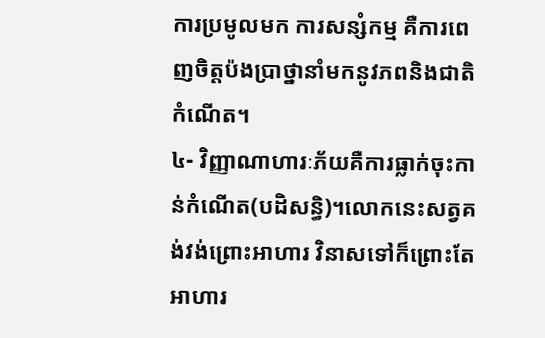ការប្រមូលមក ការសន្សំកម្ម គឺការពេញចិត្តប៉ងប្រាថ្នានាំមកនូវភពនិងជាតិកំណើត។
៤- វិញ្ញាណាហារៈភ័យគឺការធ្លាក់ចុះកាន់កំណើត(បដិសន្ធិ)។លោកនេះសត្វគង់វង់ព្រោះអាហារ វិនាសទៅក៏ព្រោះតែអាហារ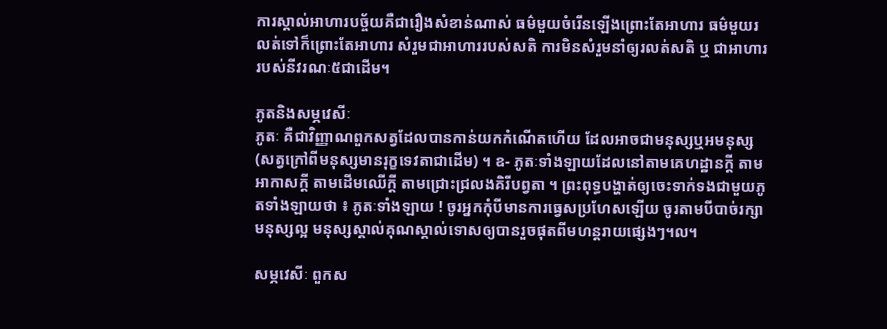ការស្គាល់អាហារបច្ច័យគឺជារឿងសំខាន់ណាស់ ធម៌មួយចំរើនឡើងព្រោះតែអាហារ ធម៌មួយរលត់ទៅក៏ព្រោះតែអាហារ សំរួមជាអាហាររបស់សតិ ការមិនសំរួមនាំឲ្យរលត់សតិ ឬ ជាអាហាររបស់នីវរណៈ៥ជាដើម។

ភូតនិងសម្ភវេសីៈ
ភូតៈ គឺជាវិញ្ញាណពួកសត្វដែលបានកាន់យកកំណើតហើយ ដែលអាចជាមនុស្សឬអមនុស្ស (សត្វក្រៅពីមនុស្សមានរុក្ខទេវតាជាដើម) ។ ឧ- ភូតៈទាំងឡាយដែលនៅតាមគេហដ្ឋានក្តី តាមអាកាសក្តី តាមដើមឈើក្តី តាមជ្រោះជ្រលងគិរីបព្វតា ។ ព្រះពុទ្ធបង្ហាត់ឲ្យចេះទាក់ទងជាមួយភូតទាំងឡាយថា ៖ ភូតៈទាំងឡាយ ! ចូរអ្នកកុំបីមានការធ្វេសប្រហែសឡើយ ចូរតាមបីបាច់រក្សាមនុស្សល្អ មនុស្សស្គាល់គុណស្គាល់ទោសឲ្យបានរួចផុតពីមហន្តរាយផ្សេងៗ។ល។

សម្ភវេសីៈ ពួកស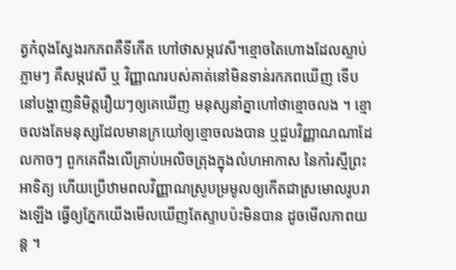ត្វកំពុងស្វែងរកភពគឺទីកើត ហៅថាសម្ភវេសី។ខ្មោចតៃហោងដែលស្លាប់ភ្លាមៗ គឺសម្ភវេសី ឬ វិញ្ញាណរបស់គាត់នៅមិនទាន់រកភពឃើញ ទើបនៅបង្ហាញនិមិត្តរឿយៗឲ្យគេឃើញ មនុស្សនាំគ្នាហៅថាខ្មោចលង ។ ខ្មោចលងតែមនុស្សដែលមានក្រយៅឲ្យខ្មោចលងបាន ឬជួបវិញ្ញាណណាដែលកាចៗ ពួកគេពឹងលើគ្រាប់អេលិចត្រុងក្នុងលំហអាកាស នៃកាំរស្មីព្រះអាទិត្យ ហើយប្រើឋាមពលវិញ្ញាណស្រូបម្រមូលឲ្យកើតជាស្រមោលរូបរាងឡើង ធ្វើឲ្យភ្នែកយើងមើលឃើញតែស្ទាបប៉ះមិនបាន ដូចមើលភាពយន្ត ។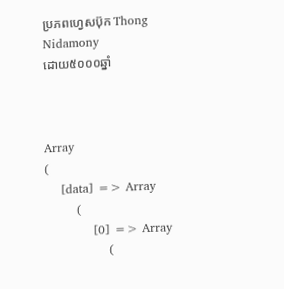ប្រភពហ្វេសប៊ុក Thong Nidamony
ដោយ៥០០០ឆ្នាំ



Array
(
    [data] => Array
        (
            [0] => Array
                (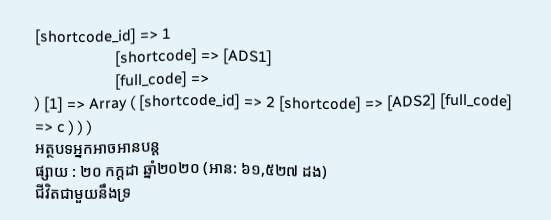[shortcode_id] => 1
                    [shortcode] => [ADS1]
                    [full_code] =>
) [1] => Array ( [shortcode_id] => 2 [shortcode] => [ADS2] [full_code] => c ) ) )
អត្ថបទអ្នកអាចអានបន្ត
ផ្សាយ : ២០ កក្តដា ឆ្នាំ២០២០ (អាន: ៦១,៥២៧ ដង)
ជីវិតជាមួយនឹងទ្រ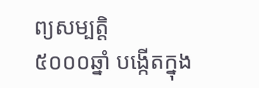ព្យសម្បត្តិ
៥០០០ឆ្នាំ បង្កើតក្នុង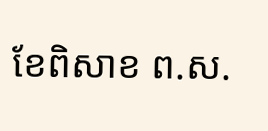ខែពិសាខ ព.ស.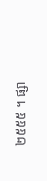២៥៥៥ ។ ផ្សា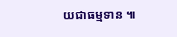យជាធម្មទាន ៕